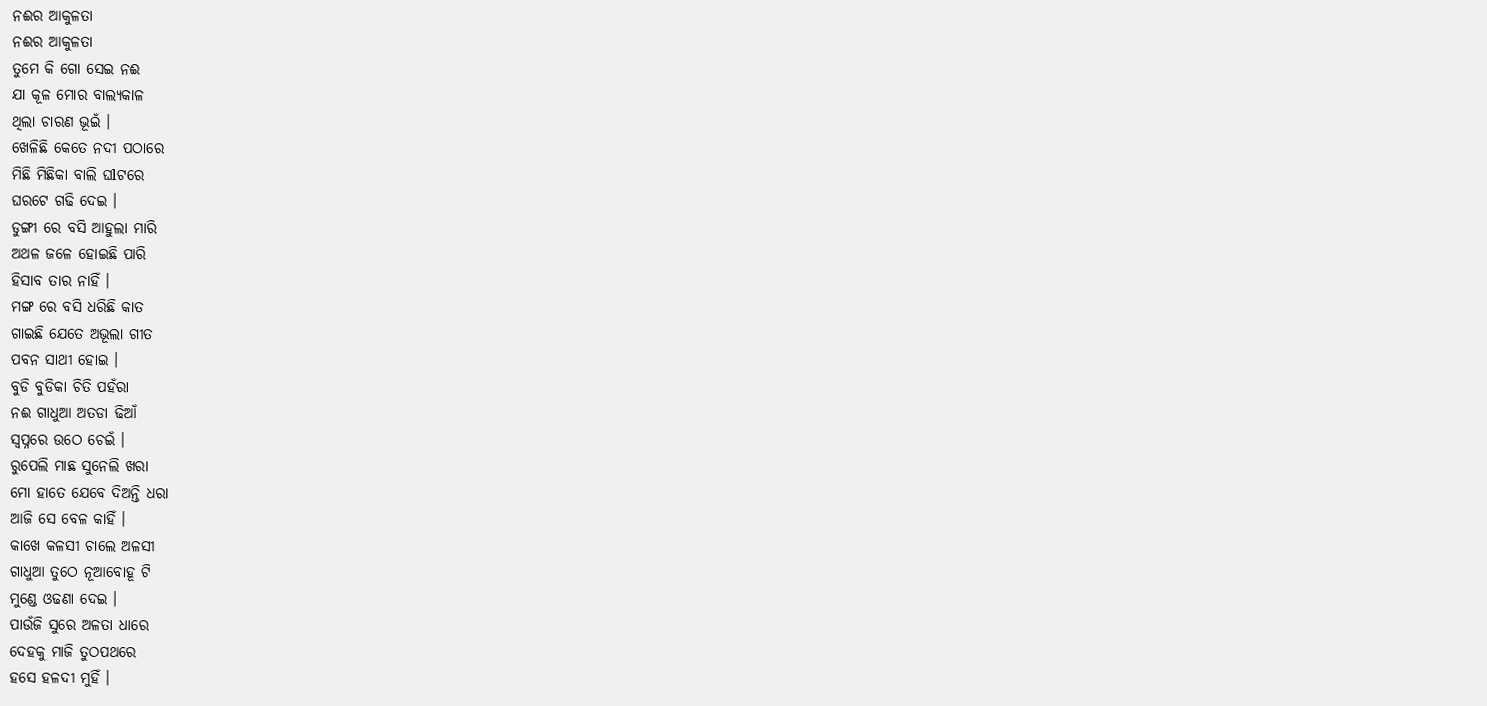ନଈର ଆକୁଳତା
ନଈର ଆକୁଳତା
ତୁମେ କି ଗୋ ସେଇ ନଈ
ଯା କୂଳ ମୋର ବାଲ୍ଯକାଳ
ଥିଲା ଚାରଣ ଭୂଇଁ ।
ଖେଳିଛି କେତେ ନଦୀ ପଠାରେ
ମିଛି ମିଛିକା ବାଲି ଘlଟରେ
ଘରଟେ ଗଢି ଦେଇ ।
ଡୁଙ୍ଗୀ ରେ ବସି ଆହୁଲା ମାରି
ଅଥଳ ଜଳେ ହୋଇଛି ପାରି
ହିସାବ ତାର ନାହିଁ ।
ମଙ୍ଗ ରେ ବସି ଧରିଛି କାତ
ଗାଇଛି ଯେତେ ଅଭୂଲା ଗୀତ
ପବନ ସାଥୀ ହୋଇ ।
ବୁଡି ବୁଡିକା ଚିତି ପହଁରା
ନଈ ଗାଧୁଆ ଅତଡା ଢିଆଁ
ସ୍ଵପ୍ନରେ ଉଠେ ଚେଇଁ ।
ରୁପେଲି ମାଛ ସୁନେଲି ଖରା
ମୋ ହାତେ ଯେବେ ଦିଅନ୍ତି ଧରା
ଆଜି ସେ ବେଳ କାହିଁ ।
କାଖେ କଳସୀ ଚାଲେ ଅଳସୀ
ଗାଧୁଆ ତୁଠେ ନୂଆବୋହୂ ଟି
ମୁଣ୍ଡେ ଓଢଣା ଦେଇ ।
ପାଉଁଜି ସୁରେ ଅଳତା ଧାରେ
ଦେହକୁ ମାଜି ତୁଠପଥରେ
ହସେ ହଳଦୀ ମୁହିଁ ।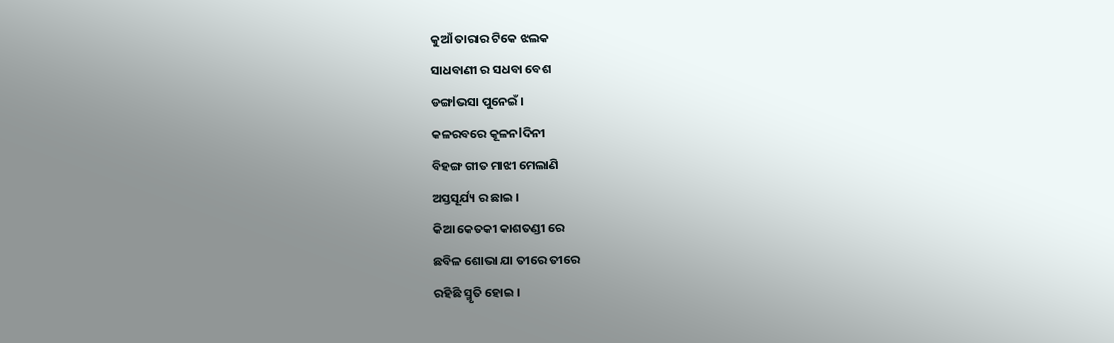କୁଆଁ ତାରାର ଟିକେ ଝଲକ
ସାଧବାଣୀ ର ସଧବା ବେଶ
ଡଙ୍ଗlଭସା ପୁନେଇଁ ।
କଳରବରେ କୂଳନlଦିନୀ
ବିହଙ୍ଗ ଗୀତ ମାଝୀ ମେଲାଣି
ଅସ୍ତସୂର୍ଯ୍ୟ ର ଛାଇ ।
କିଆ କେତକୀ କାଶତଣ୍ଡୀ ରେ
ଛବିଳ ଶୋଭା ଯା ତୀରେ ତୀରେ
ରହିଛି ସ୍ମୃତି ହୋଇ ।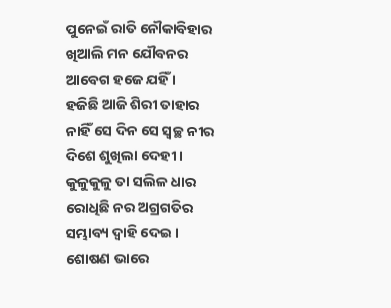ପୁନେଇଁ ରାତି ନୌକାବିହାର
ଖିଆଲି ମନ ଯୌବନର
ଆବେଗ ହଜେ ଯହିଁ ।
ହଜିଛି ଆଜି ଶିରୀ ତାହାର
ନାହିଁ ସେ ଦିନ ସେ ସ୍ଵଚ୍ଛ ନୀର
ଦିଶେ ଶୁଖିଲା ଦେହୀ ।
କୁଳୁକୁଳୁ ତା ସଲିଳ ଧାର
ରୋଧିଛି ନର ଅଗ୍ରଗତିର
ସମ୍ଭାବ୍ୟ ଦ୍ବାହି ଦେଇ ।
ଶୋଷଣ ଭାରେ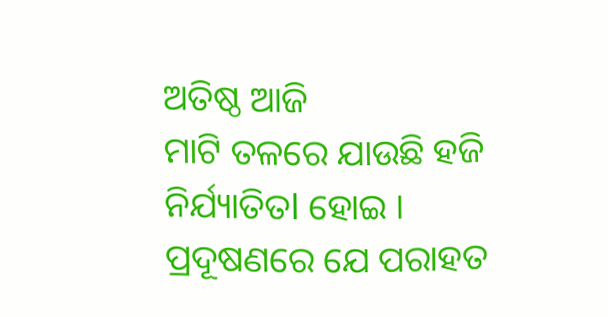ଅତିଷ୍ଠ ଆଜି
ମାଟି ତଳରେ ଯାଉଛି ହଜି
ନିର୍ଯ୍ୟାତିତl ହୋଇ ।
ପ୍ରଦୂଷଣରେ ଯେ ପରାହତ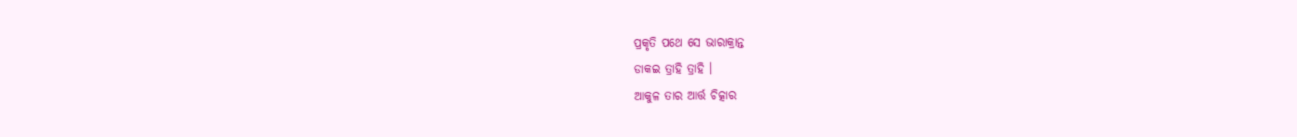ପ୍ରକୃତି ପଥେ ସେ ଭାରାକ୍ରାନ୍ତ
ଡାକଇ ତ୍ରାହି ତ୍ରାହି ।
ଆକୁଳ ତାର ଆର୍ତ୍ତ ଚିତ୍କାର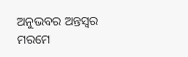ଅନୁଭବର ଅନ୍ତସ୍ଵର
ମରମେ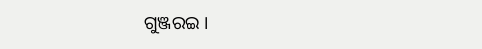ଗୁଞ୍ଜରଇ ।